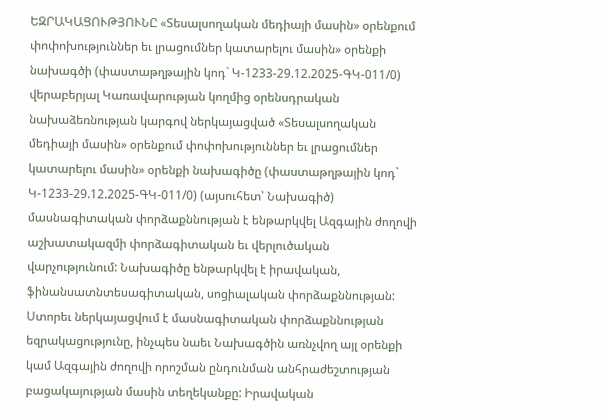ԵԶՐԱԿԱՑՈՒԹՅՈՒՆԸ «Տեսալսողական մեդիայի մասին» օրենքում փոփոխություններ եւ լրացումներ կատարելու մասին» օրենքի նախագծի (փաստաթղթային կոդ` Կ-1233-29.12.2025-ԳԿ-011/0) վերաբերյալ Կառավարության կողմից օրենսդրական նախաձեռնության կարգով ներկայացված «Տեսալսողական մեդիայի մասին» օրենքում փոփոխություններ եւ լրացումներ կատարելու մասին» օրենքի նախագիծը (փաստաթղթային կոդ` Կ-1233-29.12.2025-ԳԿ-011/0) (այսուհետ՝ Նախագիծ) մասնագիտական փորձաքննության է ենթարկվել Ազգային ժողովի աշխատակազմի փորձագիտական եւ վերլուծական վարչությունում: Նախագիծը ենթարկվել է իրավական, ֆինանսատնտեսագիտական, սոցիալական փորձաքննության: Ստորեւ ներկայացվում է մասնագիտական փորձաքննության եզրակացությունը, ինչպես նաեւ Նախագծին առնչվող այլ օրենքի կամ Ազգային ժողովի որոշման ընդունման անհրաժեշտության բացակայության մասին տեղեկանքը: Իրավական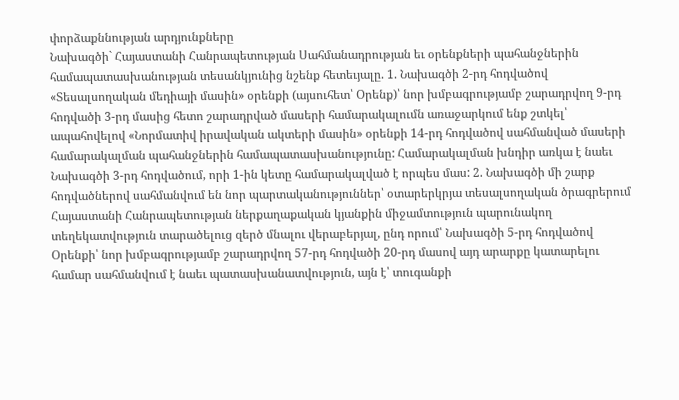փորձաքննության արդյունքները
Նախագծի` Հայաստանի Հանրապետության Սահմանադրության եւ օրենքների պահանջներին համապատասխանության տեսանկյունից նշենք հետեւյալը. 1. Նախագծի 2-րդ հոդվածով «Տեսալսողական մեդիայի մասին» օրենքի (այսուհետ՝ Օրենք)՝ նոր խմբագրությամբ շարադրվող 9-րդ հոդվածի 3-րդ մասից հետո շարադրված մասերի համարակալումն առաջարկում ենք շտկել՝ ապահովելով «Նորմատիվ իրավական ակտերի մասին» օրենքի 14-րդ հոդվածով սահմանված մասերի համարակալման պահանջներին համապատասխանությունը: Համարակալման խնդիր առկա է նաեւ Նախագծի 3-րդ հոդվածում, որի 1-ին կետը համարակալված է որպես մաս: 2. Նախագծի մի շարք հոդվածներով սահմանվում են նոր պարտականություններ՝ օտարերկրյա տեսալսողական ծրագրերում Հայաստանի Հանրապետության ներքաղաքական կյանքին միջամտություն պարունակող տեղեկատվություն տարածելուց զերծ մնալու վերաբերյալ, ընդ որում՝ Նախագծի 5-րդ հոդվածով Օրենքի՝ նոր խմբագրությամբ շարադրվող 57-րդ հոդվածի 20-րդ մասով այդ արարքը կատարելու համար սահմանվում է նաեւ պատասխանատվություն, այն է՝ տուգանքի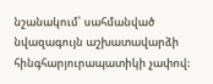նշանակում՝ սահմանված նվազագույն աշխատավարձի հինգհարյուրապատիկի չափով: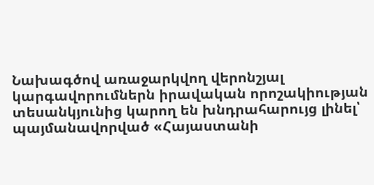Նախագծով առաջարկվող վերոնշյալ կարգավորումներն իրավական որոշակիության տեսանկյունից կարող են խնդրահարույց լինել՝ պայմանավորված «Հայաստանի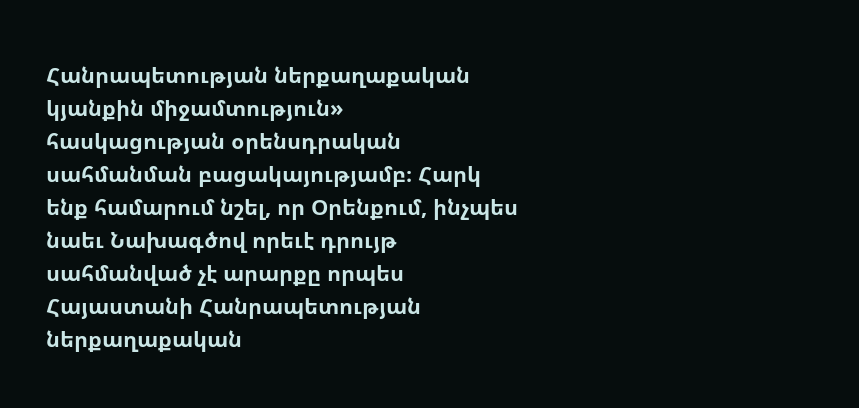Հանրապետության ներքաղաքական կյանքին միջամտություն» հասկացության օրենսդրական սահմանման բացակայությամբ։ Հարկ ենք համարում նշել, որ Օրենքում, ինչպես նաեւ Նախագծով որեւէ դրույթ սահմանված չէ արարքը որպես Հայաստանի Հանրապետության ներքաղաքական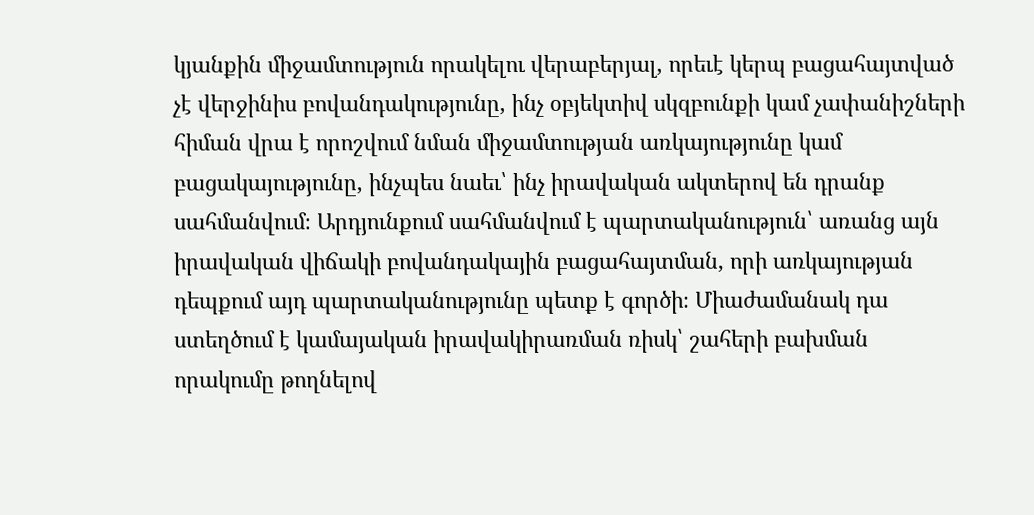կյանքին միջամտություն որակելու վերաբերյալ, որեւէ կերպ բացահայտված չէ վերջինիս բովանդակությունը, ինչ օբյեկտիվ սկզբունքի կամ չափանիշների հիման վրա է որոշվում նման միջամտության առկայությունը կամ բացակայությունը, ինչպես նաեւ՝ ինչ իրավական ակտերով են դրանք սահմանվում։ Արդյունքում սահմանվում է պարտականություն՝ առանց այն իրավական վիճակի բովանդակային բացահայտման, որի առկայության դեպքում այդ պարտականությունը պետք է գործի։ Միաժամանակ դա ստեղծում է կամայական իրավակիրառման ռիսկ՝ շահերի բախման որակումը թողնելով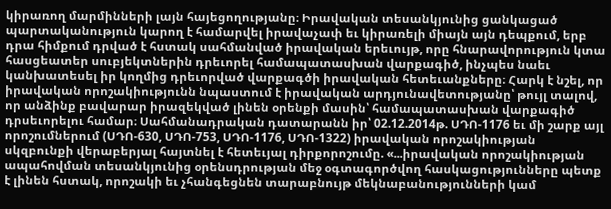կիրառող մարմինների լայն հայեցողությանը։ Իրավական տեսանկյունից ցանկացած պարտականություն կարող է համարվել իրավաչափ եւ կիրառելի միայն այն դեպքում, երբ դրա հիմքում դրված է հստակ սահմանված իրավական երեւույթ, որը հնարավորություն կտա հասցեատեր սուբյեկտներին դրեւորել համապատասխան վարքագիծ, ինչպես նաեւ կանխատեսել իր կողմից դրեւորված վարքագծի իրավական հետեւանքները։ Հարկ է նշել, որ իրավական որոշակիությունն նպաստում է իրավական արդյունավետությանը՝ թույլ տալով, որ անձինք բավարար իրազեկված լինեն օրենքի մասին՝ համապատասխան վարքագիծ դրսեւորելու համար։ Սահմանադրական դատարանն իր՝ 02.12.2014թ. ՍԴՈ-1176 եւ մի շարք այլ որոշումներում (ՍԴՈ-630, ՍԴՈ-753, ՍԴՈ-1176, ՍԴՈ-1322) իրավական որոշակիության սկզբունքի վերաբերյալ հայտնել է հետեւյալ դիրքորոշումը. «...իրավական որոշակիության ապահովման տեսանկյունից օրենսդրության մեջ օգտագործվող հասկացությունները պետք է լինեն հստակ, որոշակի եւ չհանգեցնեն տարաբնույթ մեկնաբանությունների կամ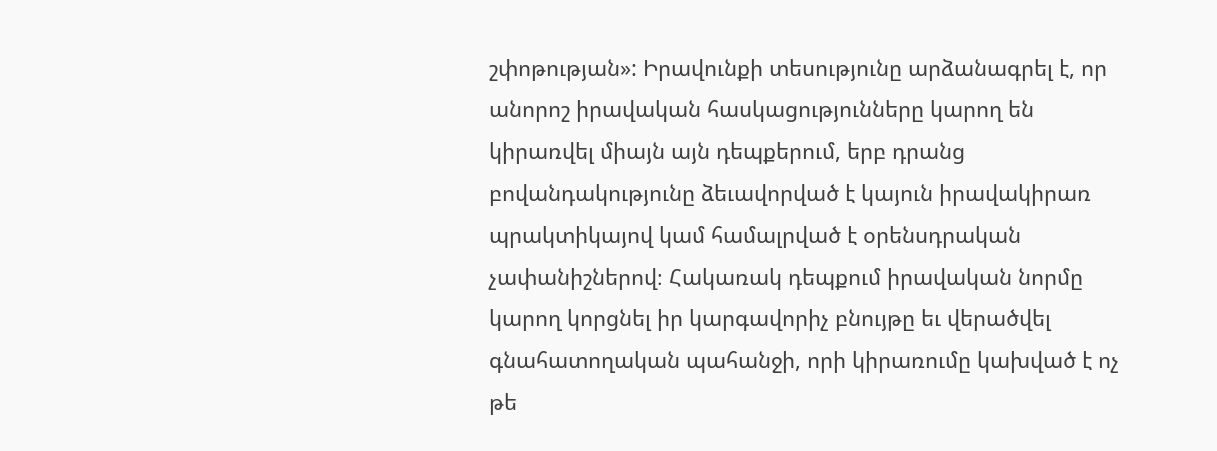շփոթության»: Իրավունքի տեսությունը արձանագրել է, որ անորոշ իրավական հասկացությունները կարող են կիրառվել միայն այն դեպքերում, երբ դրանց բովանդակությունը ձեւավորված է կայուն իրավակիրառ պրակտիկայով կամ համալրված է օրենսդրական չափանիշներով։ Հակառակ դեպքում իրավական նորմը կարող կորցնել իր կարգավորիչ բնույթը եւ վերածվել գնահատողական պահանջի, որի կիրառումը կախված է ոչ թե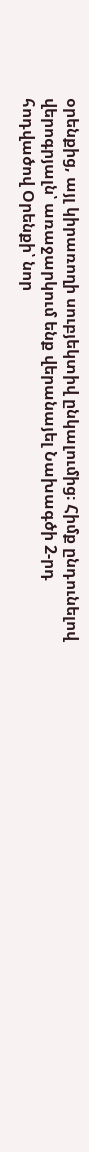օրենքից, այլ կիրառողի սուբյեկտիվ ընկալումից։ Հիմք ընդունելով վերոգրյալն՝ առաջարկում ենք վերանայել Նախագծի 2-րդ հոդվածով Օրենքի՝ նոր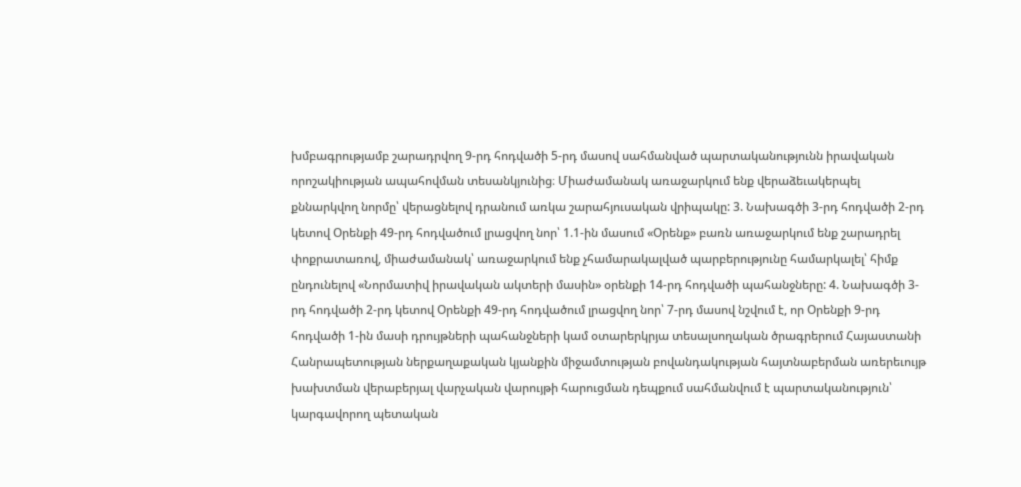խմբագրությամբ շարադրվող 9-րդ հոդվածի 5-րդ մասով սահմանված պարտականությունն իրավական որոշակիության ապահովման տեսանկյունից։ Միաժամանակ առաջարկում ենք վերաձեւակերպել քննարկվող նորմը՝ վերացնելով դրանում առկա շարահյուսական վրիպակը: 3. Նախագծի 3-րդ հոդվածի 2-րդ կետով Օրենքի 49-րդ հոդվածում լրացվող նոր՝ 1.1-ին մասում «Օրենք» բառն առաջարկում ենք շարադրել փոքրատառով, միաժամանակ՝ առաջարկում ենք չհամարակալված պարբերությունը համարկալել՝ հիմք ընդունելով «Նորմատիվ իրավական ակտերի մասին» օրենքի 14-րդ հոդվածի պահանջները: 4. Նախագծի 3-րդ հոդվածի 2-րդ կետով Օրենքի 49-րդ հոդվածում լրացվող նոր՝ 7-րդ մասով նշվում է, որ Օրենքի 9-րդ հոդվածի 1-ին մասի դրույթների պահանջների կամ օտարերկրյա տեսալսողական ծրագրերում Հայաստանի Հանրապետության ներքաղաքական կյանքին միջամտության բովանդակության հայտնաբերման առերեւույթ խախտման վերաբերյալ վարչական վարույթի հարուցման դեպքում սահմանվում է պարտականություն՝ կարգավորող պետական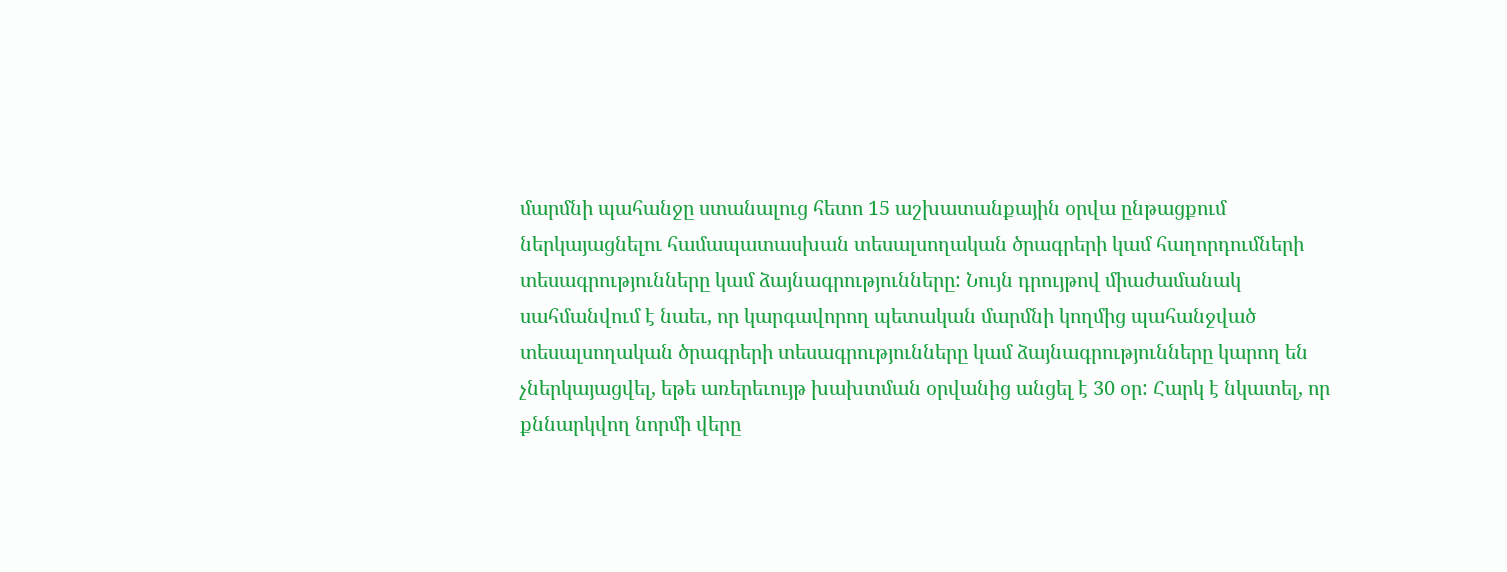մարմնի պահանջը ստանալուց հետո 15 աշխատանքային օրվա ընթացքում ներկայացնելու համապատասխան տեսալսողական ծրագրերի կամ հաղորդումների տեսագրությունները կամ ձայնագրությունները: Նույն դրույթով միաժամանակ սահմանվում է նաեւ, որ կարգավորող պետական մարմնի կողմից պահանջված տեսալսողական ծրագրերի տեսագրությունները կամ ձայնագրությունները կարող են չներկայացվել, եթե առերեւույթ խախտման օրվանից անցել է 30 օր: Հարկ է նկատել, որ քննարկվող նորմի վերը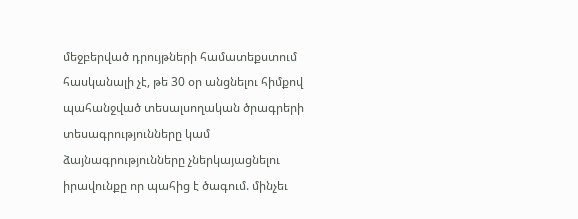մեջբերված դրույթների համատեքստում հասկանալի չէ, թե 30 օր անցնելու հիմքով պահանջված տեսալսողական ծրագրերի տեսագրությունները կամ ձայնագրությունները չներկայացնելու իրավունքը որ պահից է ծագում. մինչեւ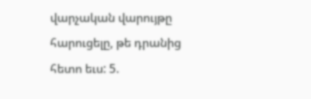վարչական վարույթը հարուցելը, թե դրանից հետո եւս: 5.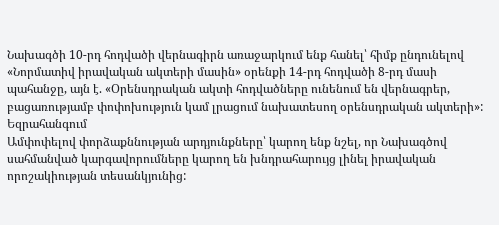Նախագծի 10-րդ հոդվածի վերնագիրն առաջարկում ենք հանել՝ հիմք ընդունելով «Նորմատիվ իրավական ակտերի մասին» օրենքի 14-րդ հոդվածի 8-րդ մասի պահանջը, այն է. «Օրենսդրական ակտի հոդվածները ունենում են վերնագրեր, բացառությամբ փոփոխություն կամ լրացում նախատեսող օրենսդրական ակտերի»: Եզրահանգում
Ամփոփելով փորձաքննության արդյունքները՝ կարող ենք նշել, որ Նախագծով սահմանված կարգավորումները կարող են խնդրահարույց լինել իրավական որոշակիության տեսանկյունից: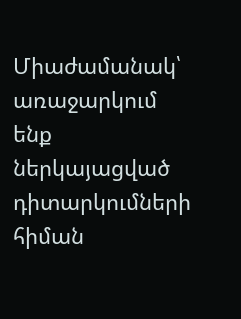Միաժամանակ՝ առաջարկում ենք ներկայացված դիտարկումների հիման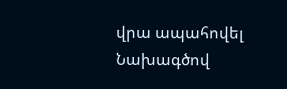վրա ապահովել Նախագծով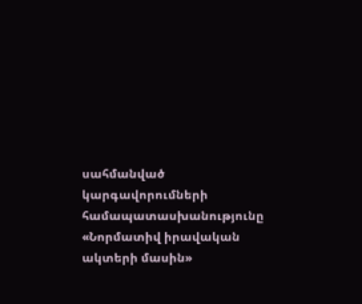սահմանված կարգավորումների համապատասխանությունը «Նորմատիվ իրավական ակտերի մասին»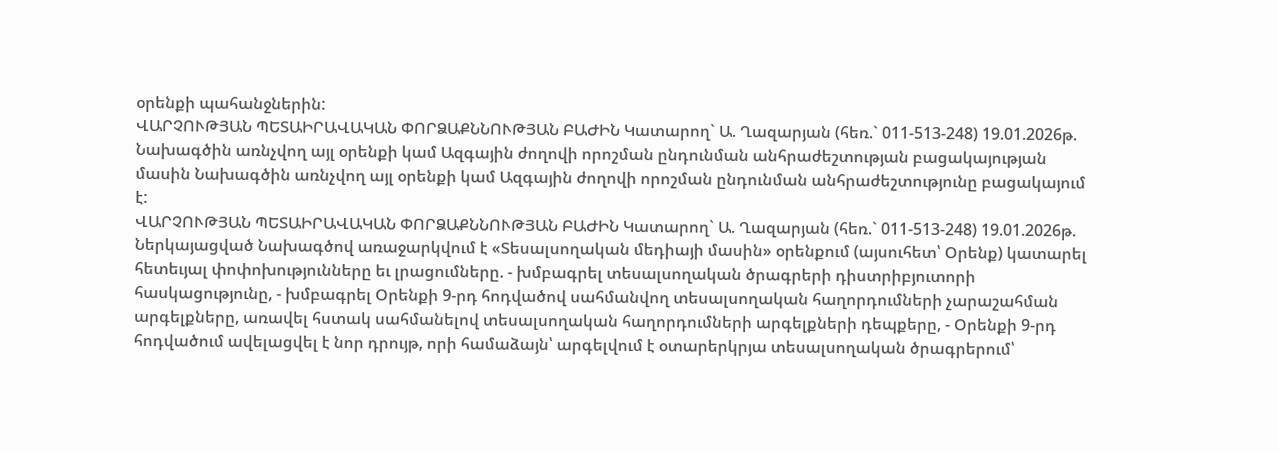օրենքի պահանջներին:
ՎԱՐՉՈՒԹՅԱՆ ՊԵՏԱԻՐԱՎԱԿԱՆ ՓՈՐՁԱՔՆՆՈՒԹՅԱՆ ԲԱԺԻՆ Կատարող` Ա. Ղազարյան (հեռ.` 011-513-248) 19.01.2026թ.
Նախագծին առնչվող այլ օրենքի կամ Ազգային ժողովի որոշման ընդունման անհրաժեշտության բացակայության մասին Նախագծին առնչվող այլ օրենքի կամ Ազգային ժողովի որոշման ընդունման անհրաժեշտությունը բացակայում է:
ՎԱՐՉՈՒԹՅԱՆ ՊԵՏԱԻՐԱՎԱԿԱՆ ՓՈՐՁԱՔՆՆՈՒԹՅԱՆ ԲԱԺԻՆ Կատարող` Ա. Ղազարյան (հեռ.` 011-513-248) 19.01.2026թ.
Ներկայացված Նախագծով առաջարկվում է «Տեսալսողական մեդիայի մասին» օրենքում (այսուհետ՝ Օրենք) կատարել հետեւյալ փոփոխությունները եւ լրացումները. - խմբագրել տեսալսողական ծրագրերի դիստրիբյուտորի հասկացությունը, - խմբագրել Օրենքի 9-րդ հոդվածով սահմանվող տեսալսողական հաղորդումների չարաշահման արգելքները, առավել հստակ սահմանելով տեսալսողական հաղորդումների արգելքների դեպքերը, - Օրենքի 9-րդ հոդվածում ավելացվել է նոր դրույթ, որի համաձայն՝ արգելվում է օտարերկրյա տեսալսողական ծրագրերում՝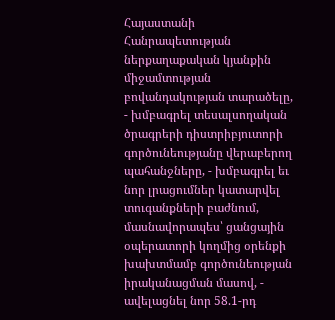Հայաստանի Հանրապետության ներքաղաքական կյանքին միջամտության բովանդակության տարածելը, - խմբագրել տեսալսողական ծրագրերի դիստրիբյուտորի գործունեությանը վերաբերող պահանջները, - խմբագրել եւ նոր լրացումներ կատարվել տուգանքների բաժնում, մասնավորապես՝ ցանցային օպերատորի կողմից օրենքի խախտմամբ գործունեության իրականացման մասով, - ավելացնել նոր 58.1-րդ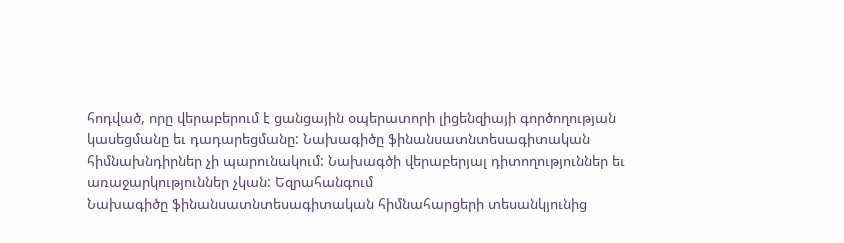հոդված, որը վերաբերում է ցանցային օպերատորի լիցենզիայի գործողության կասեցմանը եւ դադարեցմանը: Նախագիծը ֆինանսատնտեսագիտական հիմնախնդիրներ չի պարունակում: Նախագծի վերաբերյալ դիտողություններ եւ առաջարկություններ չկան: Եզրահանգում
Նախագիծը ֆինանսատնտեսագիտական հիմնահարցերի տեսանկյունից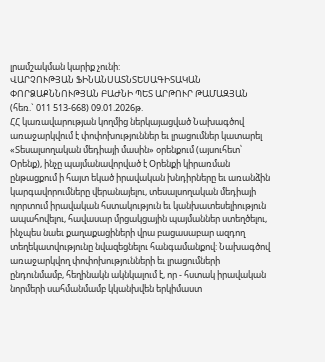լրամշակման կարիք չունի:
ՎԱՐՉՈՒԹՅԱՆ ՖԻՆԱՆՍԱՏՆՏԵՍԱԳԻՏԱԿԱՆ ՓՈՐՁԱՔՆՆՈՒԹՅԱՆ ԲԱԺՆԻ ՊԵՏ ԱՐԹՈՒՐ ԹԱՄԱԶՅԱՆ (հեռ.` 011 513-668) 09.01.2026թ.
ՀՀ կառավարության կողմից ներկայացված Նախագծով առաջարկվում է փոփոխություններ եւ լրացումներ կատարել «Տեսալսողական մեդիայի մասին» օրենքում (այսուհետ՝ Օրենք), ինչը պայմանավորված է Օրենքի կիրառման ընթացքում ի հայտ եկած իրավական խնդիրները եւ առանձին կարգավորումները վերանայելու, տեսալսողական մեդիայի ոլորտում իրավական հստակություն եւ կանխատեսելիություն ապահովելու, հավասար մրցակցային պայմաններ ստեղծելու, ինչպես նաեւ քաղաքացիների վրա բացասաբար ազդող տեղեկատվությունը նվազեցնելու հանգամանքով: Նախագծով առաջարկվող փոփոխությունների եւ լրացումների ընդունմամբ, հեղինակն ակնկալում է, որ - հստակ իրավական նորմերի սահմանմամբ կկանխվեն երկիմաստ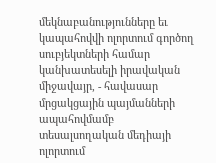մեկնաբանությունները եւ կապահովվի ոլորտում գործող սուբյեկտների համար կանխատեսելի իրավական միջավայր, - հավասար մրցակցային պայմանների ապահովմամբ տեսալսողական մեդիայի ոլորտում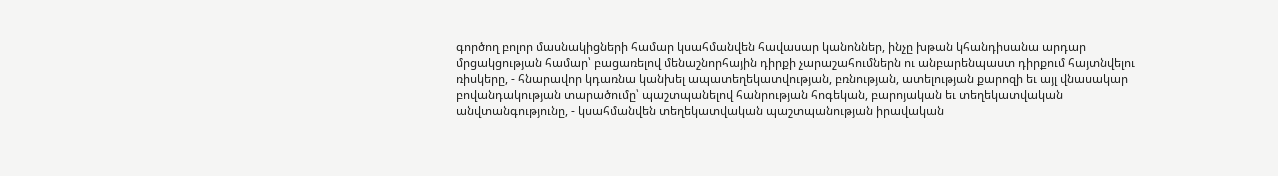գործող բոլոր մասնակիցների համար կսահմանվեն հավասար կանոններ, ինչը խթան կհանդիսանա արդար մրցակցության համար՝ բացառելով մենաշնորհային դիրքի չարաշահումներն ու անբարենպաստ դիրքում հայտնվելու ռիսկերը, - հնարավոր կդառնա կանխել ապատեղեկատվության, բռնության, ատելության քարոզի եւ այլ վնասակար բովանդակության տարածումը՝ պաշտպանելով հանրության հոգեկան, բարոյական եւ տեղեկատվական անվտանգությունը, - կսահմանվեն տեղեկատվական պաշտպանության իրավական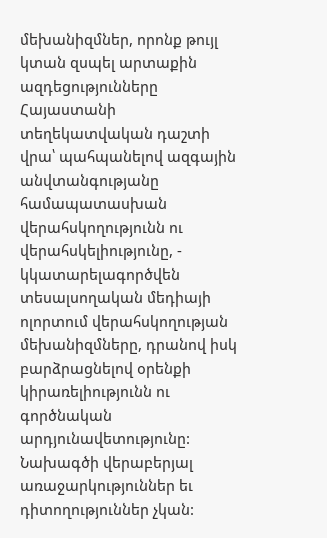մեխանիզմներ, որոնք թույլ կտան զսպել արտաքին ազդեցությունները Հայաստանի տեղեկատվական դաշտի վրա՝ պահպանելով ազգային անվտանգությանը համապատասխան վերահսկողությունն ու վերահսկելիությունը, - կկատարելագործվեն տեսալսողական մեդիայի ոլորտում վերահսկողության մեխանիզմները, դրանով իսկ բարձրացնելով օրենքի կիրառելիությունն ու գործնական արդյունավետությունը: Նախագծի վերաբերյալ առաջարկություններ եւ դիտողություններ չկան: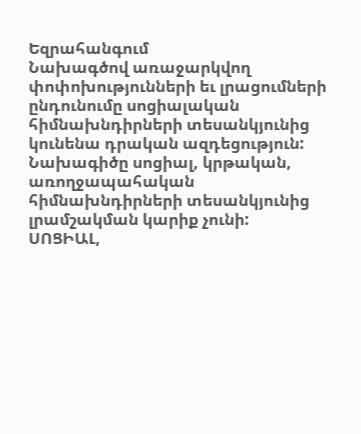Եզրահանգում
Նախագծով առաջարկվող փոփոխությունների եւ լրացումների ընդունումը սոցիալական հիմնախնդիրների տեսանկյունից կունենա դրական ազդեցություն: Նախագիծը սոցիալ, կրթական, առողջապահական հիմնախնդիրների տեսանկյունից լրամշակման կարիք չունի:
ՍՈՑԻԱԼ,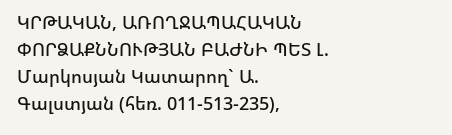ԿՐԹԱԿԱՆ, ԱՌՈՂՋԱՊԱՀԱԿԱՆ ՓՈՐՁԱՔՆՆՈՒԹՅԱՆ ԲԱԺՆԻ ՊԵՏ Լ. Մարկոսյան Կատարող` Ա. Գալստյան (հեռ. 011-513-235),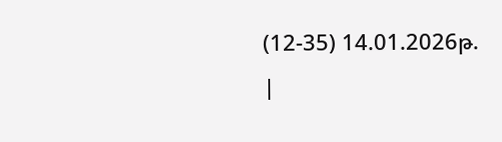(12-35) 14.01.2026թ.
|